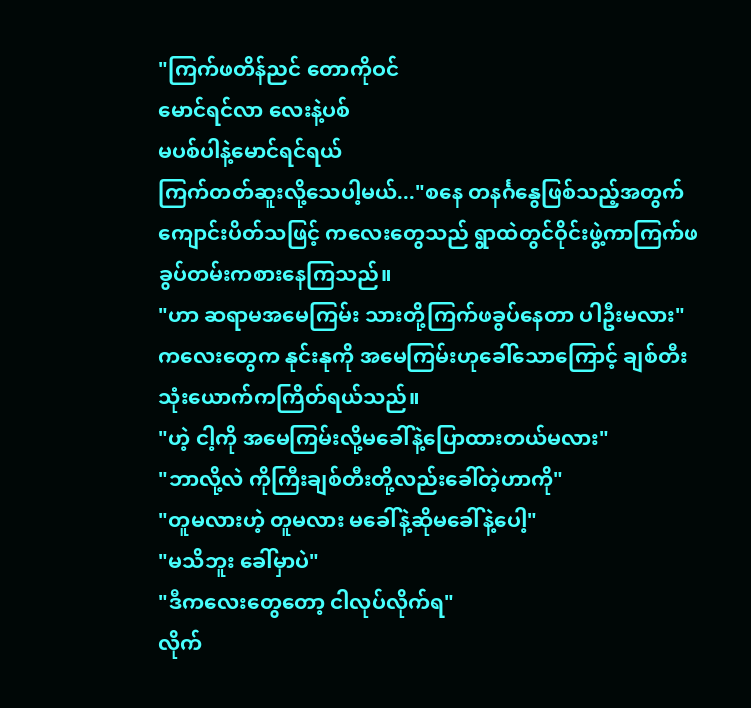"ကြက်ဖတိန်ညင် တောကိုဝင်
မောင်ရင်လာ လေးနဲ့ပစ်
မပစ်ပါနဲ့မောင်ရင်ရယ်
ကြက်တတ်ဆူးလို့သေပါ့မယ်..."စနေ တနင်္ဂနွေဖြစ်သည့်အတွက် ကျောင်းပိတ်သဖြင့် ကလေးတွေသည် ရွာထဲတွင်ဝိုင်းဖွဲ့ကာကြက်ဖခွပ်တမ်းကစားနေကြသည်။
"ဟာ ဆရာမအမေကြမ်း သားတို့ကြက်ဖခွပ်နေတာ ပါဦးမလား"
ကလေးတွေက နုင်းနုကို အမေကြမ်းဟုခေါ်သောကြောင့် ချစ်တီးသုံးယောက်ကကြိတ်ရယ်သည်။
"ဟဲ့ ငါ့ကို အမေကြမ်းလို့မခေါ်နဲ့ပြောထားတယ်မလား"
"ဘာလို့လဲ ကိုကြီးချစ်တီးတို့လည်းခေါ်တဲ့ဟာကို"
"တူမလားဟဲ့ တူမလား မခေါ်နဲ့ဆိုမခေါ်နဲ့ပေါ့"
"မသိဘူး ခေါ်မှာပဲ"
"ဒီကလေးတွေတော့ ငါလုပ်လိုက်ရ"
လိုက်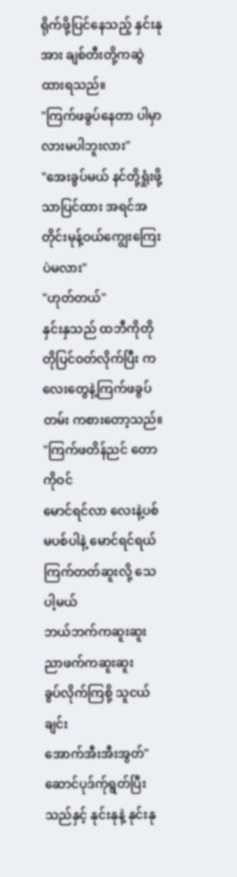ရိုက်ဖို့ပြင်နေသည့် နှင်းနုအား ချစ်တီးတို့ကဆွဲထားရသည်။
"ကြက်ဖခွပ်နေတာ ပါမှာလားမပါဘူးလား"
"အေးခွပ်မယ် နင်တို့ရှုံးဖို့သာပြင်ထား အရင်အတိုင်းမုန့်ဝယ်ကျွေးကြေးပဲမလား"
"ဟုတ်တယ်"
နှင်းနှသည် ထဘီကိုတိုတိုပြင်ဝတ်လိုက်ပြီး ကလေးတွေနဲ့ကြက်ဖခွပ်တမ်း ကစားတော့သည်။
"ကြက်ဖတိန်ညင် တောကိုဝင်
မောင်ရင်လာ လေးနဲ့ပစ်
မပစ်ပါနဲ့ မောင်ရင်ရယ်
ကြက်တတ်ဆူးလို့ သေပါ့မယ်
ဘယ်ဘက်ကဆူးဆူး ညာဖက်ကဆူးဆူး
ခွပ်လိုက်ကြစို့ သူငယ်ချင်း
အောက်အီးအီးအွတ်"ဆောင်ပုဒ်က်ုရွတ်ပြီးသည်နှင့် နုင်းနုနဲ့ နုင်းနု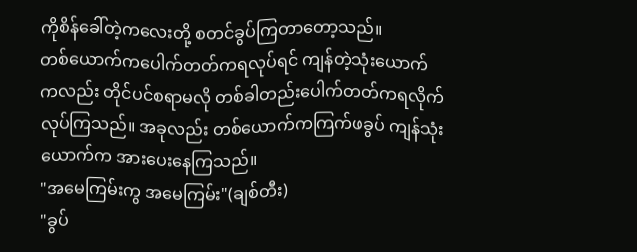ကိုစိန်ခေါ်တဲ့ကလေးတို့ စတင်ခွပ်ကြတာတော့သည်။
တစ်ယောက်ကပေါက်တတ်ကရလုပ်ရင် ကျန်တဲ့သုံးယောက်ကလည်း တိုင်ပင်စရာမလို တစ်ခါတည်းပေါက်တတ်ကရလိုက်လုပ်ကြသည်။ အခုလည်း တစ်ယောက်ကကြက်ဖခွပ် ကျန်သုံးယောက်က အားပေးနေကြသည်။
"အမေကြမ်းကွ အမေကြမ်း"(ချစ်တီး)
"ခွပ်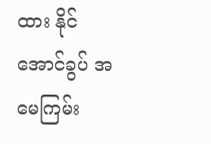ထား နိုင်အောင်ခွပ် အမေကြမ်း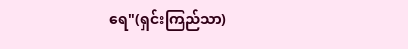ရေ"(ရှင်းကြည်သာ)